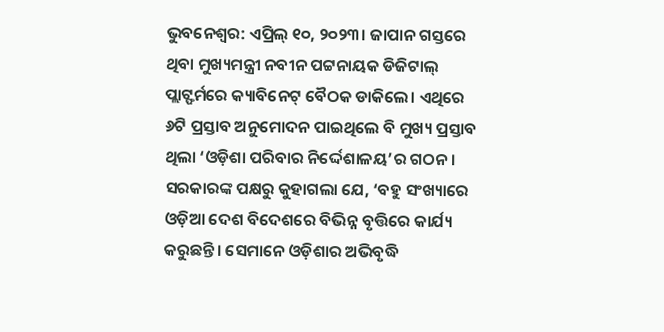ଭୁବନେଶ୍ବର: ଏପ୍ରିଲ୍ ୧୦, ୨୦୨୩। ଜାପାନ ଗସ୍ତରେ ଥିବା ମୁଖ୍ୟମନ୍ତ୍ରୀ ନବୀନ ପଟ୍ଟନାୟକ ଡିଜିଟାଲ୍ ପ୍ଲାଟ୍ଫର୍ମରେ କ୍ୟାବିନେଟ୍ ବୈଠକ ଡାକିଲେ। ଏଥିରେ ୬ଟି ପ୍ରସ୍ତାବ ଅନୁମୋଦନ ପାଇଥିଲେ ବି ମୁଖ୍ୟ ପ୍ରସ୍ତାବ ଥିଲା ‘ଓଡ଼ିଶା ପରିବାର ନିର୍ଦ୍ଦେଶାଳୟ’ର ଗଠନ। ସରକାରଙ୍କ ପକ୍ଷରୁ କୁହାଗଲା ଯେ, ‘ବହୁ ସଂଖ୍ୟାରେ ଓଡ଼ିଆ ଦେଶ ବିଦେଶରେ ବିଭିନ୍ନ ବୃତ୍ତିରେ କାର୍ଯ୍ୟ କରୁଛନ୍ତି। ସେମାନେ ଓଡ଼ିଶାର ଅଭିବୃଦ୍ଧି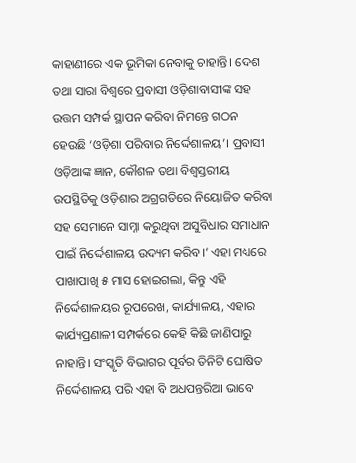କାହାଣୀରେ ଏକ ଭୂମିକା ନେବାକୁ ଚାହାନ୍ତି। ଦେଶ ତଥା ସାରା ବିଶ୍ବରେ ପ୍ରବାସୀ ଓଡ଼ିଶାବାସୀଙ୍କ ସହ ଉତ୍ତମ ସମ୍ପର୍କ ସ୍ଥାପନ କରିବା ନିମନ୍ତେ ଗଠନ ହେଉଛି ‘ଓଡ଼ିଶା ପରିବାର ନିର୍ଦ୍ଦେଶାଳୟ’। ପ୍ରବାସୀ ଓଡ଼ିଆଙ୍କ ଜ୍ଞାନ, କୌଶଳ ତଥା ବିଶ୍ବସ୍ତରୀୟ ଉପସ୍ଥିତିକୁ ଓଡ଼ିଶାର ଅଗ୍ରଗତିରେ ନିୟୋଜିତ କରିବା ସହ ସେମାନେ ସାମ୍ନା କରୁଥିବା ଅସୁବିଧାର ସମାଧାନ ପାଇଁ ନିର୍ଦ୍ଦେଶାଳୟ ଉଦ୍ୟମ କରିବ।’ ଏହା ମଧ୍ୟରେ ପାଖାପାଖି ୫ ମାସ ହୋଇଗଲା, କିନ୍ତୁ ଏହି ନିର୍ଦ୍ଦେଶାଳୟର ରୂପରେଖ, କାର୍ଯ୍ୟାଳୟ, ଏହାର କାର୍ଯ୍ୟପ୍ରଣାଳୀ ସମ୍ପର୍କରେ କେହି କିଛି ଜାଣିପାରୁ ନାହାନ୍ତି। ସଂସ୍କୃତି ବିଭାଗର ପୂର୍ବର ତିନିଟି ଘୋଷିତ ନିର୍ଦ୍ଦେଶାଳୟ ପରି ଏହା ବି ଅଧପନ୍ତରିଆ ଭାବେ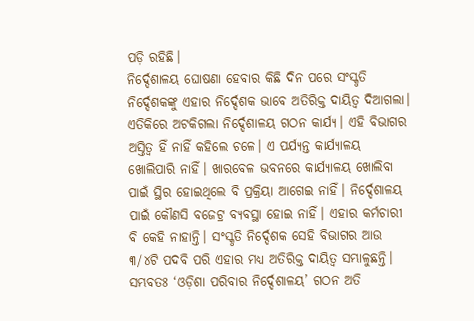ପଡ଼ି ରହିଛି।
ନିର୍ଦ୍ଦେଶାଳୟ ଘୋଷଣା ହେବାର କିଛି ଦିନ ପରେ ସଂସ୍କୃତି ନିର୍ଦ୍ଦେଶକଙ୍କୁ ଏହାର ନିର୍ଦ୍ଦେଶକ ଭାବେ ଅତିରିକ୍ତ ଦାୟିତ୍ବ ଦିଆଗଲା। ଏତିକିରେ ଅଟକିଗଲା ନିର୍ଦ୍ଦେଶାଳୟ ଗଠନ କାର୍ଯ୍ୟ। ଏହି ବିଭାଗର ଅସ୍ତିତ୍ବ ହିଁ ନାହିଁ କହିଲେ ଚଳେ। ଏ ପର୍ଯ୍ୟନ୍ତ କାର୍ଯ୍ୟାଳୟ ଖୋଲିପାରି ନାହିଁ। ଖାରବେଳ ଭବନରେ କାର୍ଯ୍ୟାଳୟ ଖୋଲିବା ପାଇଁ ସ୍ଥିର ହୋଇଥିଲେ ବି ପ୍ରକ୍ରିୟା ଆଗେଇ ନାହିଁ। ନିର୍ଦ୍ଦେଶାଳୟ ପାଇଁ କୌଣସି ବଜେଟ୍ର ବ୍ୟବସ୍ଥା ହୋଇ ନାହିଁ। ଏହାର କର୍ମଚାରୀ ବି କେହି ନାହାନ୍ତି। ସଂସ୍କୃତି ନିର୍ଦ୍ଦେଶକ ସେହି ବିଭାଗର ଆଉ ୩/୪ଟି ପଦବି ପରି ଏହାର ମଧ୍ୟ ଅତିରିକ୍ତ ଦାୟିତ୍ବ ସମ୍ଭାଳୁଛନ୍ତି। ସମ୍ଭବତଃ ‘ଓଡ଼ିଶା ପରିବାର ନିର୍ଦ୍ଦେଶାଳୟ’ ଗଠନ ଅତି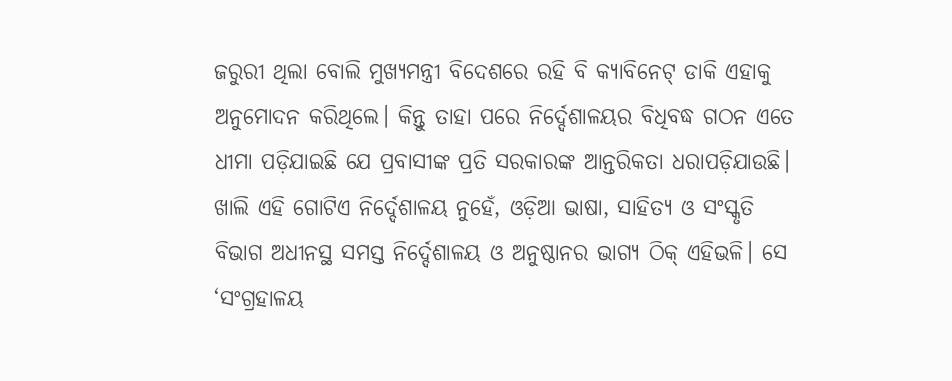ଜରୁରୀ ଥିଲା ବୋଲି ମୁଖ୍ୟମନ୍ତ୍ରୀ ବିଦେଶରେ ରହି ବି କ୍ୟାବିନେଟ୍ ଡାକି ଏହାକୁ ଅନୁମୋଦନ କରିଥିଲେ। କିନ୍ତୁ ତାହା ପରେ ନିର୍ଦ୍ଦେଶାଳୟର ବିଧିବଦ୍ଧ ଗଠନ ଏତେ ଧୀମା ପଡ଼ିଯାଇଛି ଯେ ପ୍ରବାସୀଙ୍କ ପ୍ରତି ସରକାରଙ୍କ ଆନ୍ତରିକତା ଧରାପଡ଼ିଯାଉଛି।
ଖାଲି ଏହି ଗୋଟିଏ ନିର୍ଦ୍ଦେଶାଳୟ ନୁହେଁ, ଓଡ଼ିଆ ଭାଷା, ସାହିତ୍ୟ ଓ ସଂସ୍କୃତି ବିଭାଗ ଅଧୀନସ୍ଥ ସମସ୍ତ ନିର୍ଦ୍ଦେଶାଳୟ ଓ ଅନୁଷ୍ଠାନର ଭାଗ୍ୟ ଠିକ୍ ଏହିଭଳି। ସେ ‘ସଂଗ୍ରହାଳୟ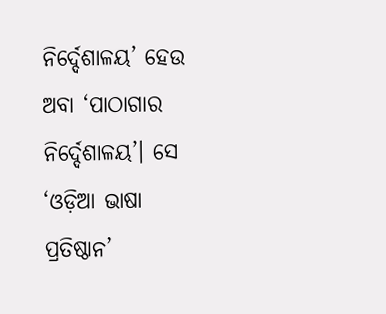ନିର୍ଦ୍ଦେଶାଳୟ’ ହେଉ ଅବା ‘ପାଠାଗାର ନିର୍ଦ୍ଦେଶାଳୟ’। ସେ ‘ଓଡ଼ିଆ ଭାଷା ପ୍ରତିଷ୍ଠାନ’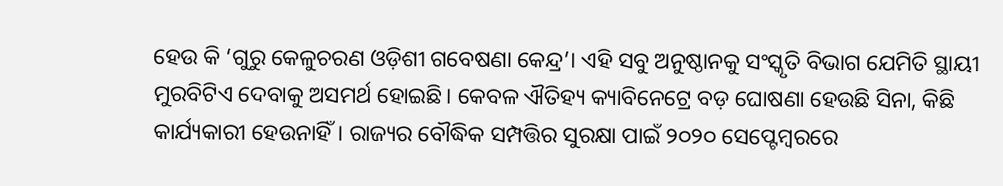ହେଉ କି ‘ଗୁରୁ କେଳୁଚରଣ ଓଡ଼ିଶୀ ଗବେଷଣା କେନ୍ଦ୍ର’। ଏହି ସବୁ ଅନୁଷ୍ଠାନକୁ ସଂସ୍କୃତି ବିଭାଗ ଯେମିତି ସ୍ଥାୟୀ ମୁରବିଟିଏ ଦେବାକୁ ଅସମର୍ଥ ହୋଇଛି। କେବଳ ଐତିହ୍ୟ କ୍ୟାବିନେଟ୍ରେ ବଡ଼ ଘୋଷଣା ହେଉଛି ସିନା, କିଛି କାର୍ଯ୍ୟକାରୀ ହେଉନାହିଁ। ରାଜ୍ୟର ବୌଦ୍ଧିକ ସମ୍ପତ୍ତିର ସୁରକ୍ଷା ପାଇଁ ୨୦୨୦ ସେପ୍ଟେମ୍ବରରେ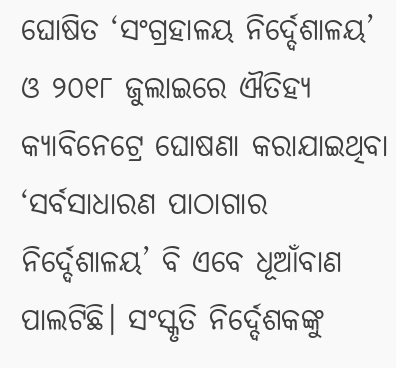ଘୋଷିତ ‘ସଂଗ୍ରହାଳୟ ନିର୍ଦ୍ଦେଶାଳୟ’ ଓ ୨୦୧୮ ଜୁଲାଇରେ ଐତିହ୍ୟ କ୍ୟାବିନେଟ୍ରେ ଘୋଷଣା କରାଯାଇଥିବା ‘ସର୍ବସାଧାରଣ ପାଠାଗାର ନିର୍ଦ୍ଦେଶାଳୟ’ ବି ଏବେ ଧୂଆଁବାଣ ପାଲଟିଛି। ସଂସ୍କୃତି ନିର୍ଦ୍ଦେଶକଙ୍କୁ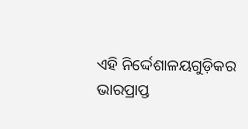ଏହି ନିର୍ଦ୍ଦେଶାଳୟଗୁଡ଼ିକର ଭାରପ୍ରାପ୍ତ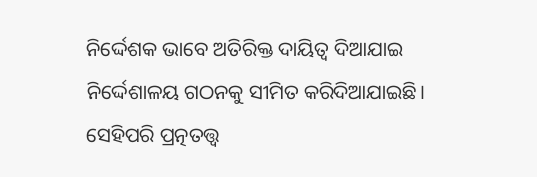ନିର୍ଦ୍ଦେଶକ ଭାବେ ଅତିରିକ୍ତ ଦାୟିତ୍ବ ଦିଆଯାଇ ନିର୍ଦ୍ଦେଶାଳୟ ଗଠନକୁ ସୀମିତ କରିଦିଆଯାଇଛି। ସେହିପରି ପ୍ରତ୍ନତତ୍ତ୍ବ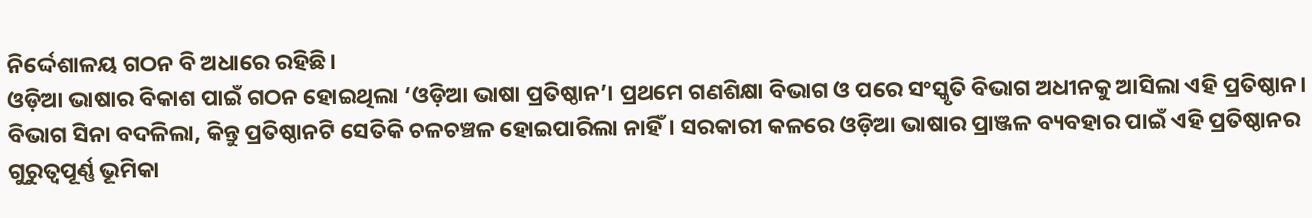ନିର୍ଦ୍ଦେଶାଳୟ ଗଠନ ବି ଅଧାରେ ରହିଛି।
ଓଡ଼ିଆ ଭାଷାର ବିକାଶ ପାଇଁ ଗଠନ ହୋଇଥିଲା ‘ଓଡ଼ିଆ ଭାଷା ପ୍ରତିଷ୍ଠାନ’। ପ୍ରଥମେ ଗଣଶିକ୍ଷା ବିଭାଗ ଓ ପରେ ସଂସ୍କୃତି ବିଭାଗ ଅଧୀନକୁ ଆସିଲା ଏହି ପ୍ରତିଷ୍ଠାନ। ବିଭାଗ ସିନା ବଦଳିଲା, କିନ୍ତୁ ପ୍ରତିଷ୍ଠାନଟି ସେତିକି ଚଳଚଞ୍ଚଳ ହୋଇପାରିଲା ନାହିଁ। ସରକାରୀ କଳରେ ଓଡ଼ିଆ ଭାଷାର ପ୍ରାଞ୍ଜଳ ବ୍ୟବହାର ପାଇଁ ଏହି ପ୍ରତିଷ୍ଠାନର ଗୁରୁତ୍ବପୂର୍ଣ୍ଣ ଭୂମିକା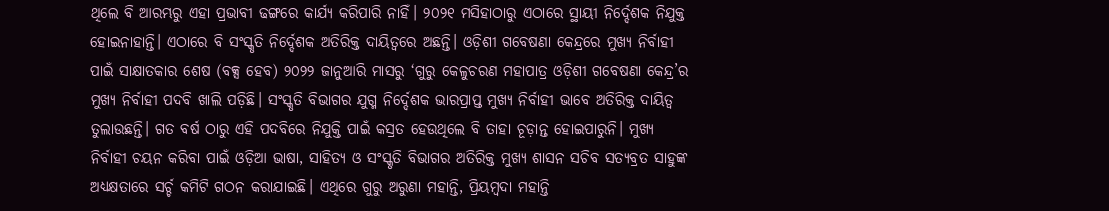ଥିଲେ ବି ଆରମ୍ଭରୁ ଏହା ପ୍ରଭାବୀ ଢଙ୍ଗରେ କାର୍ଯ୍ୟ କରିପାରି ନାହିଁ। ୨୦୨୧ ମସିହାଠାରୁ ଏଠାରେ ସ୍ଥାୟୀ ନିର୍ଦ୍ଦେଶକ ନିଯୁକ୍ତ ହୋଇନାହାନ୍ତି। ଏଠାରେ ବି ସଂସ୍କୃତି ନିର୍ଦ୍ଦେଶକ ଅତିରିକ୍ତ ଦାୟିତ୍ବରେ ଅଛନ୍ତି। ଓଡ଼ିଶୀ ଗବେଷଣା କେନ୍ଦ୍ରରେ ମୁଖ୍ୟ ନିର୍ବାହୀ ପାଇଁ ସାକ୍ଷାତକାର ଶେଷ (ବକ୍ସ ହେବ) ୨୦୨୨ ଜାନୁଆରି ମାସରୁ ‘ଗୁରୁ କେଳୁଚରଣ ମହାପାତ୍ର ଓଡ଼ିଶୀ ଗବେଷଣା କେନ୍ଦ୍ର’ର ମୁଖ୍ୟ ନିର୍ବାହୀ ପଦବି ଖାଲି ପଡ଼ିଛି। ସଂସ୍କୃତି ବିଭାଗର ଯୁଗ୍ମ ନିର୍ଦ୍ଦେଶକ ଭାରପ୍ରାପ୍ତ ମୁଖ୍ୟ ନିର୍ବାହୀ ଭାବେ ଅତିରିକ୍ତ ଦାୟିତ୍ବ ତୁଲାଉଛନ୍ତି। ଗତ ବର୍ଷ ଠାରୁ ଏହି ପଦବିରେ ନିଯୁକ୍ତି ପାଇଁ କସ୍ରତ ହେଉଥିଲେ ବି ତାହା ଚୂଡ଼ାନ୍ତ ହୋଇପାରୁନି। ମୁଖ୍ୟ ନିର୍ବାହୀ ଚୟନ କରିବା ପାଇଁ ଓଡ଼ିଆ ଭାଷା, ସାହିତ୍ୟ ଓ ସଂସ୍କୃତି ବିଭାଗର ଅତିରିକ୍ତ ମୁଖ୍ୟ ଶାସନ ସଚିବ ସତ୍ୟବ୍ରତ ସାହୁଙ୍କ ଅଧ୍ୟକ୍ଷତାରେ ସର୍ଚ୍ଚ କମିଟି ଗଠନ କରାଯାଇଛି। ଏଥିରେ ଗୁରୁ ଅରୁଣା ମହାନ୍ତି, ପ୍ରିୟମ୍ବଦା ମହାନ୍ତି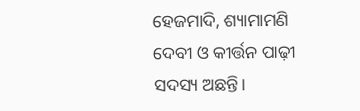ହେଜମାଦି, ଶ୍ୟାମାମଣି ଦେବୀ ଓ କୀର୍ତ୍ତନ ପାଢ଼ୀ ସଦସ୍ୟ ଅଛନ୍ତି।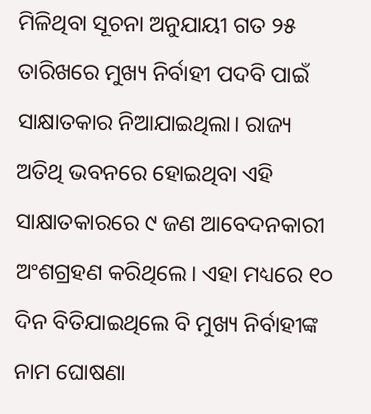ମିଳିଥିବା ସୂଚନା ଅନୁଯାୟୀ ଗତ ୨୫ ତାରିଖରେ ମୁଖ୍ୟ ନିର୍ବାହୀ ପଦବି ପାଇଁ ସାକ୍ଷାତକାର ନିଆଯାଇଥିଲା। ରାଜ୍ୟ ଅତିଥି ଭବନରେ ହୋଇଥିବା ଏହି ସାକ୍ଷାତକାରରେ ୯ ଜଣ ଆବେଦନକାରୀ ଅଂଶଗ୍ରହଣ କରିଥିଲେ। ଏହା ମଧ୍ୟରେ ୧୦ ଦିନ ବିତିଯାଇଥିଲେ ବି ମୁଖ୍ୟ ନିର୍ବାହୀଙ୍କ ନାମ ଘୋଷଣା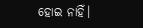ହୋଇ ନାହିଁ।